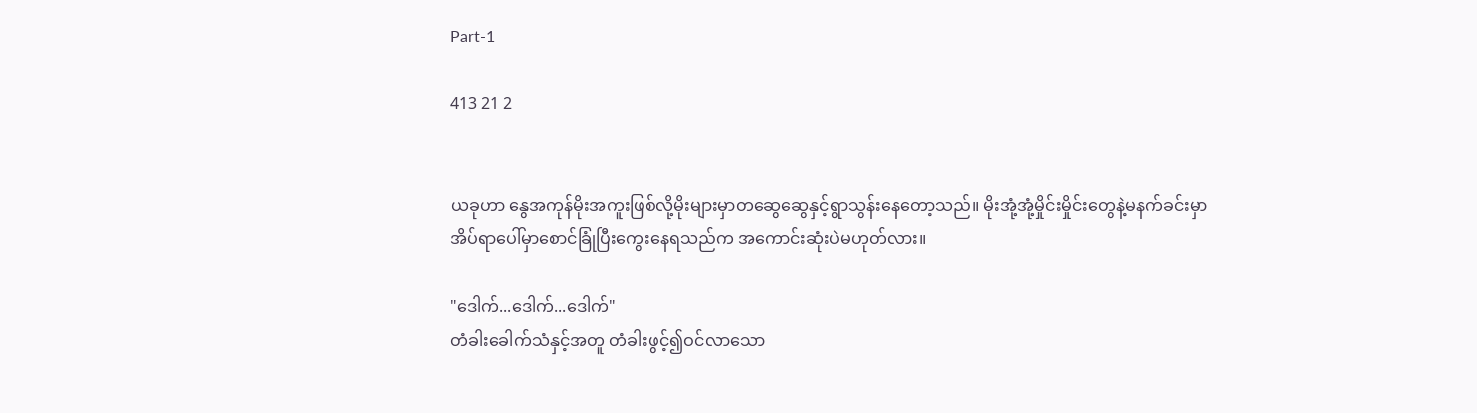Part-1

413 21 2


ယခုဟာ နွေအကုန်မိုးအကူးဖြစ်လို့မိုးများမှာတဆွေဆွေနှင့်ရွာသွန်းနေတော့သည်။ မိုးအုံ့အုံ့မှိုင်းမှိုင်းတွေနဲ့မနက်ခင်းမှာ အိပ်ရာပေါ်မှာစောင်ခြုံပြီးကွေးနေရသည်က အကောင်းဆုံးပဲမဟုတ်လား။

"ဒေါက်...ဒေါက်...ဒေါက်"
တံခါးခေါက်သံနှင့်အတူ တံခါးဖွင့်၍ဝင်လာသော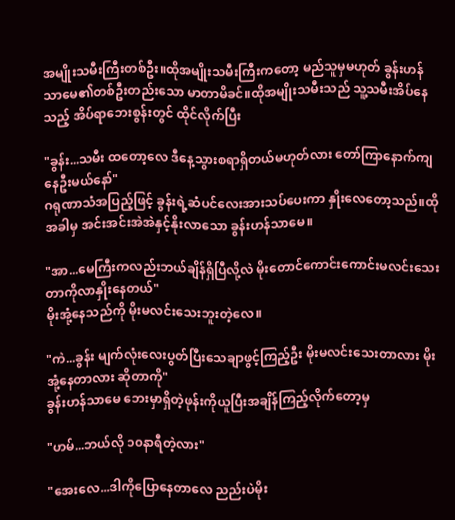အမျိုးသမီးကြီးတစ်ဦး။ထိုအမျိုးသမီးကြီးကတော့ မည်သူမှမဟုတ် ခွန်းဟန်သာမေ၏တစ်ဦးတည်းသော မာတာမိခင်။ထိုအမျိုးသမီးသည် သူ့သမီးအိပ်နေသည့် အိပ်ရာဘေးစွန်းတွင် ထိုင်လိုက်ပြီး

"ခွန်း...သမီး ထတော့လေ ဒီနေ့သွားစရာရှိတယ်မဟုတ်လား တော်ကြာနောက်ကျနေဦးမယ်နော်"
ဂရုဏာသံအပြည့်ဖြင့် ခွန်းရဲ့ဆံပင်လေးအားသပ်ပေးကာ နှိုးလေတော့သည်။ထိုအခါမှ အင်းအင်းအဲအဲနှင့်နိုးလာသော ခွန်းဟန်သာမေ။

"အာ...မေကြီးကလည်းဘယ်ချိန်ရှိပြီလို့လဲ မိုးတောင်ကောင်းကောင်းမလင်းသေးတာကိုလာနှိုးနေတယ်"
မိုးအုံ့နေသည်ကို မိုးမလင်းသေးဘူးတဲ့လေ။

"ကဲ...ခွန်း မျက်လုံးလေးပွတ်ပြီးသေချာဖွင့်ကြည့်ဦး မိုးမလင်းသေးတာလား မိုးအုံ့နေတာလား ဆိုတာကို"
ခွန်းဟန်သာမေ ဘေးမှာရှိတဲ့ဖုန်းကိုယူပြီးအချိန်ကြည့်လိုက်တော့မှ

"ဟမ်...ဘယ်လို ၁၀နာရီတဲ့လား"

"အေးလေ...ဒါကိုပြောနေတာလေ ညည်းပဲမိုး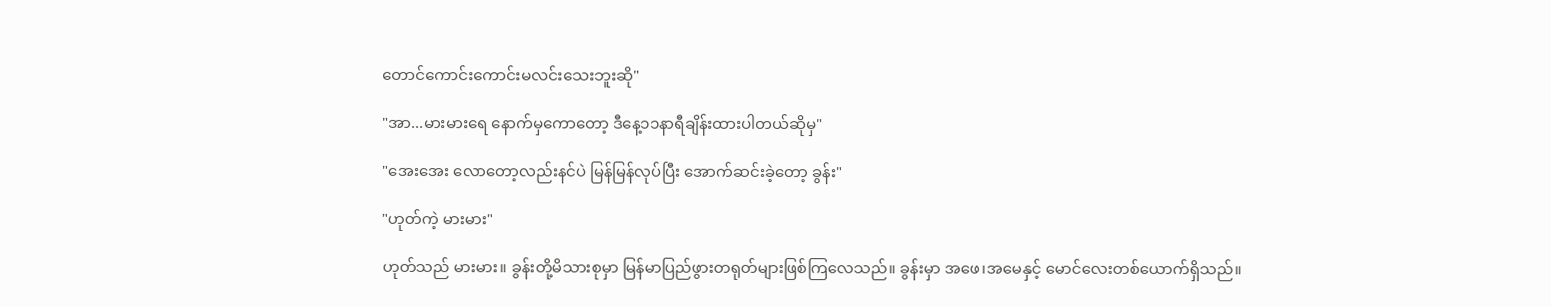တောင်ကောင်းကောင်းမလင်းသေးဘူးဆို"

"အာ...မားမားရေ နောက်မှကောတော့ ဒီနေ့၁၁နာရီချိန်းထားပါတယ်ဆိုမှ"

"အေးအေး လောတော့လည်းနင်ပဲ မြန်မြန်လုပ်ပြီး အောက်ဆင်းခဲ့တော့ ခွန်း"

"ဟုတ်ကဲ့ မားမား"

ဟုတ်သည် မားမား။ ခွန်းတို့မိသားစုမှာ မြန်မာပြည်ဖွားတရုတ်များဖြစ်ကြလေသည်။ ခွန်းမှာ အဖေ၊အမေနှင့် မောင်လေးတစ်ယောက်ရှိသည်။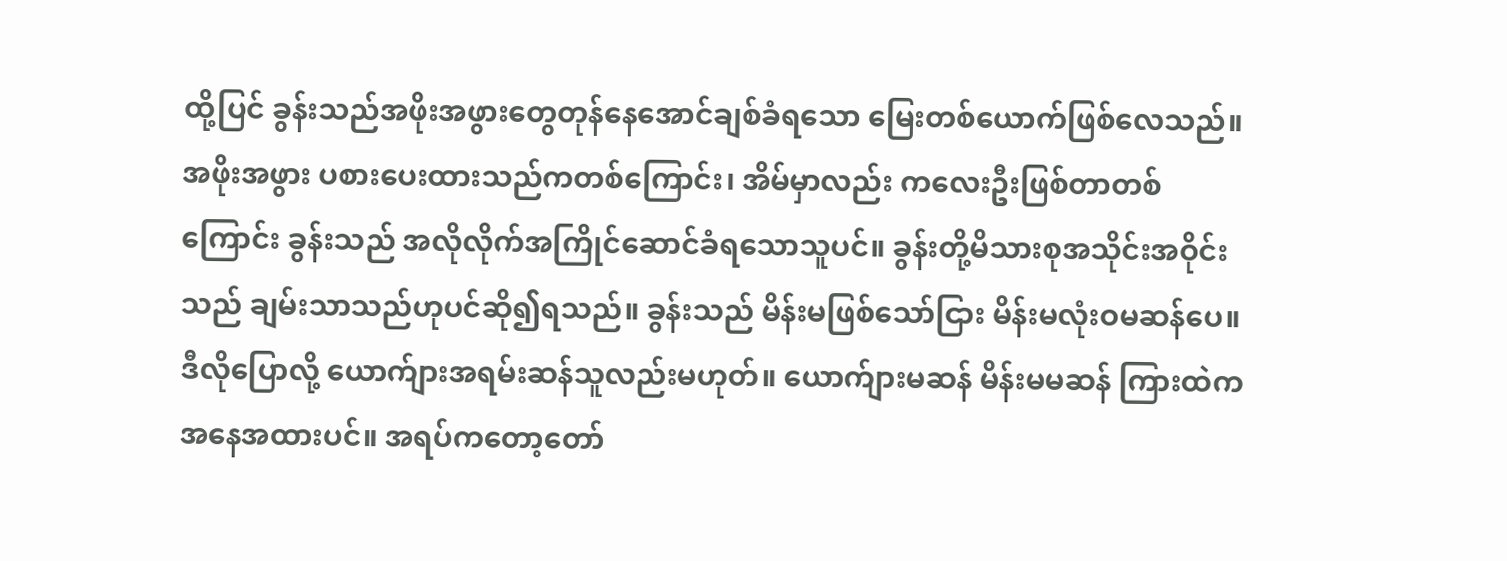ထို့ပြင် ခွန်းသည်အဖိုးအဖွားတွေတုန်နေအောင်ချစ်ခံရသော မြေးတစ်ယောက်ဖြစ်လေသည်။ အဖိုးအဖွား ပစားပေးထားသည်ကတစ်ကြောင်း၊ အိမ်မှာလည်း ကလေးဦးဖြစ်တာတစ်ကြောင်း ခွန်းသည် အလိုလိုက်အကြိုင်ဆောင်ခံရသောသူပင်။ ခွန်းတို့မိသားစုအသိုင်းအဝိုင်းသည် ချမ်းသာသည်ဟုပင်ဆို၍ရသည်။ ခွန်းသည် မိန်းမဖြစ်သော်ငြား မိန်းမလုံးဝမဆန်ပေ။ဒီလိုပြောလို့ ယောက်ျားအရမ်းဆန်သူလည်းမဟုတ်။ ယောက်ျားမဆန် မိန်းမမဆန် ကြားထဲကအနေအထားပင်။ အရပ်ကတော့တော်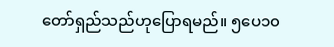တော်ရှည်သည်ဟုပြောရမည်။ ၅ပေ၁၀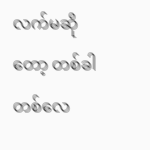လက်မဆိုတော့ တစ်ခါတစ်လေ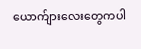ယောက်ျားလေးတွေကပါ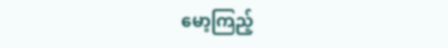မော့ကြည့်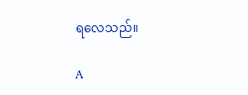ရလေသည်။

A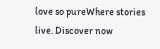love so pureWhere stories live. Discover now